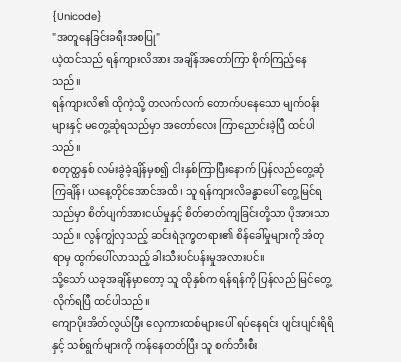{Unicode}
"အတူနေခြင်းခရီးအစပြု"
ယဲ့ထင်သည် ရန်ကျားလိအား အချိန်အတော်ကြာ စိုက်ကြည့်နေသည်။
ရန်ကျားလိ၏ ထိုကဲ့သို့ တလက်လက် တောက်ပနေသော မျက်ဝန်းများနှင့် မတွေ့ဆုံရသည်မှာ အတော်လေး ကြာညောင်းခဲ့ပြီ ထင်ပါသည်။
စတုတ္ထနှစ် လမ်းခွဲခဲ့ချိန်မှစ၍ ငါးနှစ်ကြာပြီးနောက် ပြန်လည်တွေ့ဆုံကြချိန်၊ ယနေ့တိုင်အောင်အထိ၊ သူ ရန်ကျားလိခန္ဓာပေါ် တွေ့မြင်ရသည်မှာ စိတ်ပျက်အားငယ်မှုနှင့် စိတ်ဓာတ်ကျခြင်းတို့သာ ပိုအားသာသည်။ လွန်ကျွံလှသည့် ဆင်းရဲဒုက္ခတရား၏ စိန်ခေါ်မှုများကို အံတုရာမှ ထွက်ပေါ်လာသည့် ခါးသီးပင်ပန်းမှုအလားပင်။
သို့သော် ယခုအချိန်မှာတော့ သူ ထိုနှစ်က ရန်ရန်ကို ပြန်လည် မြင်တွေ့လိုက်ရပြီ ထင်ပါသည်။
ကျောပိုးအိတ်လွယ်ပြီး လှေကားထစ်များပေါ် ရပ်နေရင်း ပျင်းပျင်းရိရိနှင့် သစ်ရွက်များကို ကန်နေတတ်ပြီး သူ စက်ဘီးစီး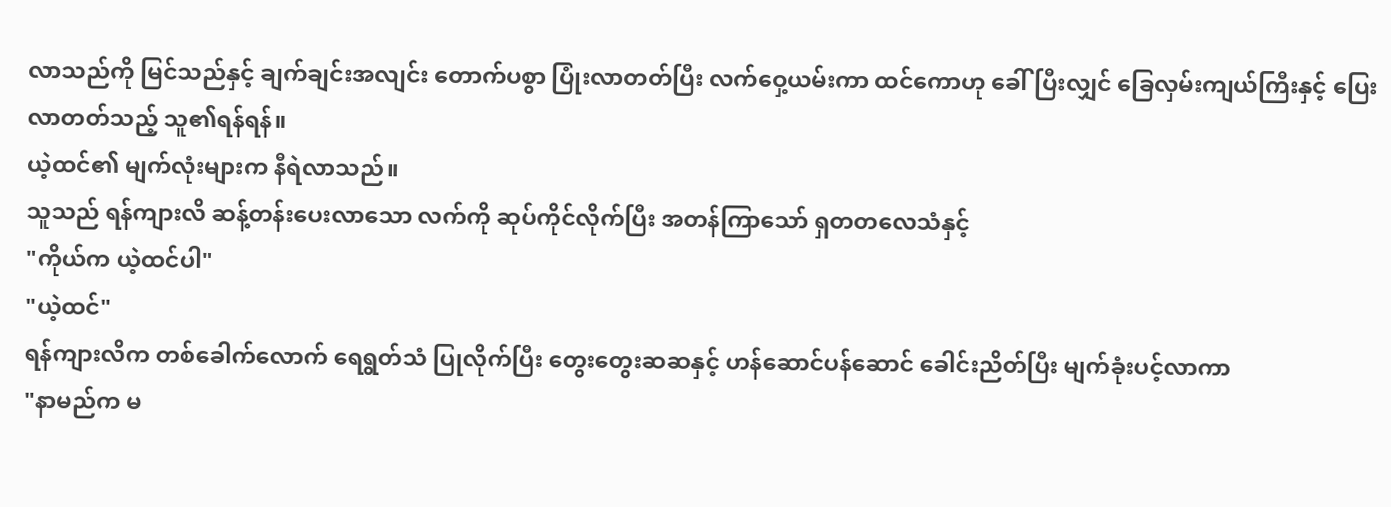လာသည်ကို မြင်သည်နှင့် ချက်ချင်းအလျင်း တောက်ပစွာ ပြုံးလာတတ်ပြီး လက်ဝှေ့ယမ်းကာ ထင်ကောဟု ခေါ်ပြီးလျှင် ခြေလှမ်းကျယ်ကြီးနှင့် ပြေးလာတတ်သည့် သူ၏ရန်ရန်။
ယဲ့ထင်၏ မျက်လုံးများက နီရဲလာသည်။
သူသည် ရန်ကျားလိ ဆန့်တန်းပေးလာသော လက်ကို ဆုပ်ကိုင်လိုက်ပြီး အတန်ကြာသော် ရှတတလေသံနှင့်
"ကိုယ်က ယဲ့ထင်ပါ"
"ယဲ့ထင်"
ရန်ကျားလိက တစ်ခေါက်လောက် ရေရွတ်သံ ပြုလိုက်ပြီး တွေးတွေးဆဆနှင့် ဟန်ဆောင်ပန်ဆောင် ခေါင်းညိတ်ပြီး မျက်ခုံးပင့်လာကာ
"နာမည်က မ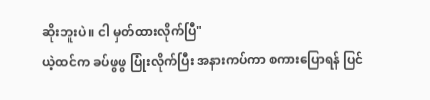ဆိုးဘူးပဲ။ ငါ မှတ်ထားလိုက်ပြီ"
ယဲ့ထင်က ခပ်ဖွဖွ ပြုံးလိုက်ပြီး အနားကပ်ကာ စကားပြောရန် ပြင်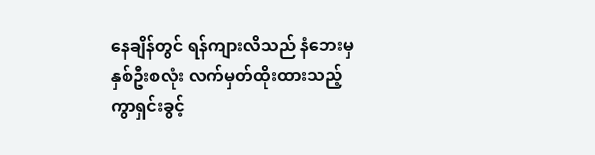နေချိန်တွင် ရန်ကျားလိသည် နံဘေးမှ နှစ်ဦးစလုံး လက်မှတ်ထိုးထားသည့် ကွာရှင်းခွင့်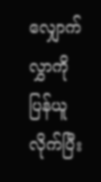လျှောက်လွှာကို ပြန်ယူလိုက်ပြီး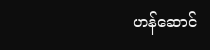ဟန်ဆောင်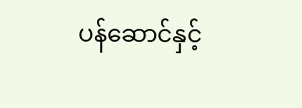ပန်ဆောင်နှင့်